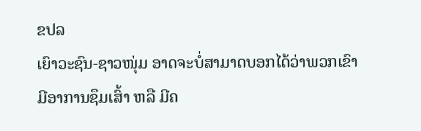ຂປລ
ເຍົາວະຊົນ-ຊາວໜຸ່ມ ອາດຈະບໍ່ສາມາດບອກໄດ້ວ່າພວກເຂົາມີອາການຊຶມເສົ້າ ຫລື ມີຄ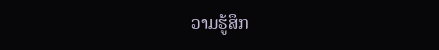ວາມຮູ້ສຶກ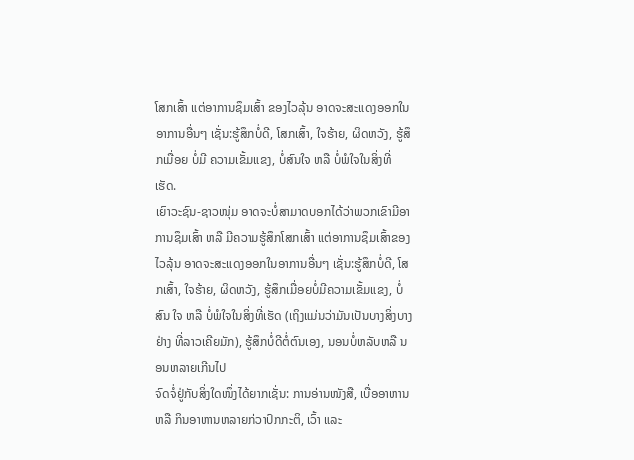ໂສກເສົ້າ ແຕ່ອາການຊຶມເສົ້າ ຂອງໄວລຸ້ນ ອາດຈະສະແດງອອກໃນອາການອື່ນໆ ເຊັ່ນ:ຮູ້ສຶກບໍ່ດີ, ໂສກເສົ້າ, ໃຈຮ້າຍ, ຜິດຫວັງ, ຮູ້ສຶກເມື່ອຍ ບໍ່ມີ ຄວາມເຂັ້ມແຂງ, ບໍ່ສົນໃຈ ຫລື ບໍ່ພໍໃຈໃນສິ່ງທີ່ເຮັດ.
ເຍົາວະຊົນ-ຊາວໜຸ່ມ ອາດຈະບໍ່ສາມາດບອກໄດ້ວ່າພວກເຂົາມີອາການຊຶມເສົ້າ ຫລື ມີຄວາມຮູ້ສຶກໂສກເສົ້າ ແຕ່ອາການຊຶມເສົ້າຂອງໄວລຸ້ນ ອາດຈະສະແດງອອກໃນອາການອື່ນໆ ເຊັ່ນ:ຮູ້ສຶກບໍ່ດີ, ໂສກເສົ້າ, ໃຈຮ້າຍ, ຜິດຫວັງ, ຮູ້ສຶກເມື່ອຍບໍ່ມີຄວາມເຂັ້ມແຂງ, ບໍ່ສົນ ໃຈ ຫລື ບໍ່ພໍໃຈໃນສິ່ງທີ່ເຮັດ (ເຖິງແມ່ນວ່າມັນເປັນບາງສິ່ງບາງຢ່າງ ທີ່ລາວເຄີຍມັກ), ຮູ້ສຶກບໍ່ດີຕໍ່ຕົນເອງ, ນອນບໍ່ຫລັບຫລື ນອນຫລາຍເກີນໄປ
ຈົດຈໍ່ຢູ່ກັບສິ່ງໃດໜຶ່ງໄດ້ຍາກເຊັ່ນ: ການອ່ານໜັງສື, ເບື່ອອາຫານ ຫລື ກິນອາຫານຫລາຍກ່ວາປົກກະຕິ, ເວົ້າ ແລະ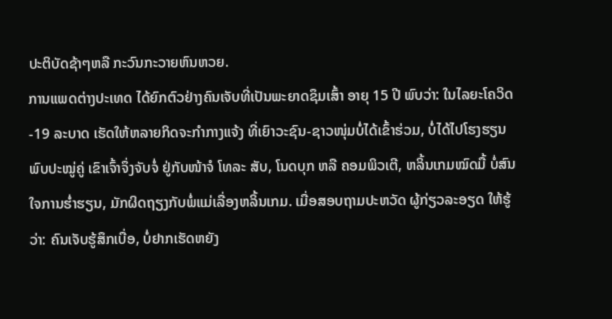ປະຕິບັດຊ້າໆຫລື ກະວົນກະວາຍຫົນຫວຍ.
ການແພດຕ່າງປະເທດ ໄດ້ຍົກຕົວຢ່າງຄົນເຈັບທີ່ເປັນພະຍາດຊຶມເສົ້າ ອາຍຸ 15 ປີ ພົບວ່າ: ໃນໄລຍະໂຄວິດ-19 ລະບາດ ເຮັດໃຫ້ຫລາຍກິດຈະກຳກາງແຈ້ງ ທີ່ເຍົາວະຊົນ-ຊາວໜຸ່ມບໍ່ໄດ້ເຂົ້າຮ່ວມ, ບໍ່ໄດ້ໄປໂຮງຮຽນພົບປະໝູ່ຄູ່ ເຂົາເຈົ້າຈຶ່ງຈັບຈໍ່ ຢູ່ກັບໜ້າຈໍ ໂທລະ ສັບ, ໂນດບຸກ ຫລື ຄອມພິວເຕີ, ຫລິ້ນເກມໝົດມື້ ບໍ່ສົນໃຈການຮ່ຳຮຽນ, ມັກຜິດຖຽງກັບພໍ່ແມ່ເລື່ອງຫລິ້ນເກມ. ເມື່ອສອບຖາມປະຫວັດ ຜູ້ກ່ຽວລະອຽດ ໃຫ້ຮູ້ວ່າ: ຄົນເຈັບຮູ້ສຶກເບື່ອ, ບໍ່ຢາກເຮັດຫຍັງ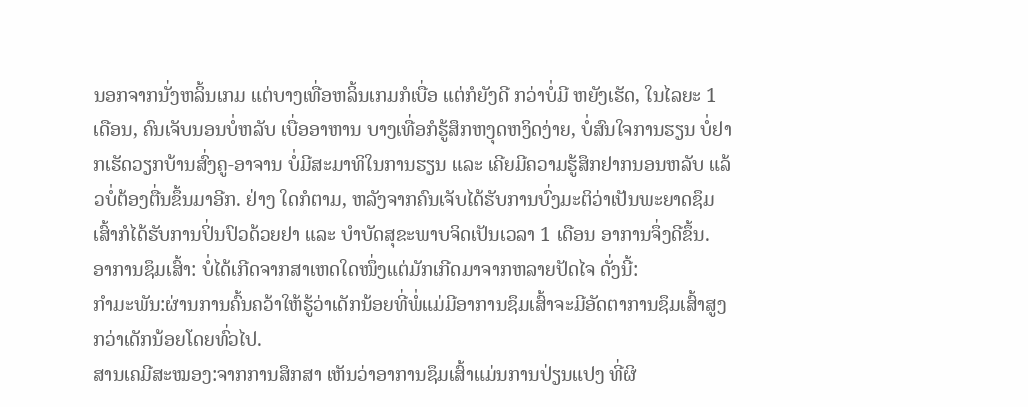ນອກຈາກນັ່ງຫລິ້ນເກມ ແຕ່ບາງເທື່ອຫລິ້ນເກມກໍເບື່ອ ແຕ່ກໍຍັງດີ ກວ່າບໍ່ມີ ຫຍັງເຮັດ, ໃນໄລຍະ 1 ເດືອນ, ຄົນເຈັບນອນບໍ່ຫລັບ ເບື່ອອາຫານ ບາງເທື່ອກໍຮູ້ສຶກຫງຸດຫງິດງ່າຍ, ບໍ່ສົນໃຈການຮຽນ ບໍ່ຢາກເຮັດວຽກບ້ານສົ່ງຄູ-ອາຈານ ບໍ່ມີສະມາທິໃນການຮຽນ ແລະ ເຄີຍມີຄວາມຮູ້ສຶກຢາກນອນຫລັບ ແລ້ວບໍ່ຕ້ອງຕື່ນຂຶ້ນມາອີກ. ຢ່າງ ໃດກໍຕາມ, ຫລັງຈາກຄົນເຈັບໄດ້ຮັບການບົ່ງມະຕິວ່າເປັນພະຍາດຊຶມເສົ້າກໍໄດ້ຮັບການປິ່ນປົວດ້ວຍຢາ ແລະ ບຳບັດສຸຂະພາບຈິດເປັນເວລາ 1 ເດືອນ ອາການຈຶ່ງດີຂຶ້ນ.
ອາການຊຶມເສົ້າ: ບໍ່ໄດ້ເກີດຈາກສາເຫດໃດໜຶ່ງແຕ່ມັກເກີດມາຈາກຫລາຍປັດໄຈ ດັ່ງນີ້:
ກຳມະພັນ:ຜ່ານການຄົ້ນຄວ້າໃຫ້ຮູ້ວ່າເດັກນ້ອຍທີ່ພໍ່ແມ່ມີອາການຊຶມເສົ້າຈະມີອັດຕາການຊຶມເສົ້າສູງກວ່າເດັກນ້ອຍໂດຍທົ່ວໄປ.
ສານເຄມີສະໝອງ:ຈາກການສຶກສາ ເຫັນວ່າອາການຊຶມເສົ້າແມ່ນການປ່ຽນແປງ ທີ່ຜິ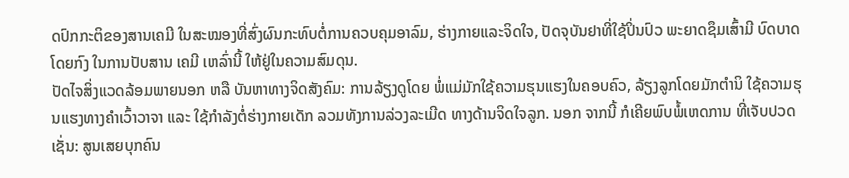ດປົກກະຕິຂອງສານເຄມີ ໃນສະໝອງທີ່ສົ່ງຜົນກະທົບຕໍ່ການຄວບຄຸມອາລົມ, ຮ່າງກາຍແລະຈິດໃຈ, ປັດຈຸບັນຢາທີ່ໃຊ້ປິ່ນປົວ ພະຍາດຊຶມເສົ້າມີ ບົດບາດໂດຍກົງ ໃນການປັບສານ ເຄມີ ເຫລົ່ານີ້ ໃຫ້ຢູ່ໃນຄວາມສົມດຸນ.
ປັດໄຈສິ່ງແວດລ້ອມພາຍນອກ ຫລື ບັນຫາທາງຈິດສັງຄົມ: ການລ້ຽງດູໂດຍ ພໍ່ແມ່ມັກໃຊ້ຄວາມຮຸນແຮງໃນຄອບຄົວ, ລ້ຽງລູກໂດຍມັກຕຳນິ ໃຊ້ຄວາມຮຸນແຮງທາງຄຳເວົ້າວາຈາ ແລະ ໃຊ້ກຳລັງຕໍ່ຮ່າງກາຍເດັກ ລວມທັງການລ່ວງລະເມີດ ທາງດ້ານຈິດໃຈລູກ. ນອກ ຈາກນີ້ ກໍເຄີຍພົບພໍ້ເຫດການ ທີ່ເຈັບປວດເຊັ່ນ: ສູນເສຍບຸກຄົນ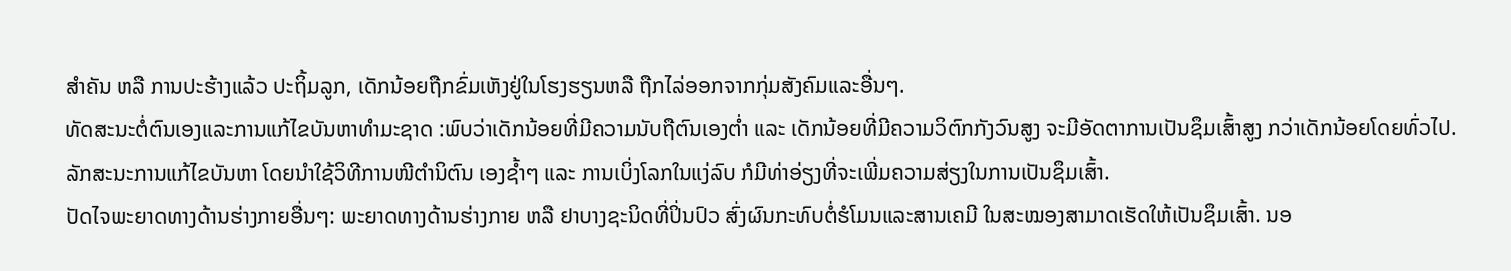ສໍາຄັນ ຫລື ການປະຮ້າງແລ້ວ ປະຖິ້ມລູກ, ເດັກນ້ອຍຖືກຂົ່ມເຫັງຢູ່ໃນໂຮງຮຽນຫລື ຖືກໄລ່ອອກຈາກກຸ່ມສັງຄົມແລະອື່ນໆ.
ທັດສະນະຕໍ່ຕົນເອງແລະການແກ້ໄຂບັນຫາທໍາມະຊາດ :ພົບວ່າເດັກນ້ອຍທີ່ມີຄວາມນັບຖືຕົນເອງຕໍ່າ ແລະ ເດັກນ້ອຍທີ່ມີຄວາມວິຕົກກັງວົນສູງ ຈະມີອັດຕາການເປັນຊຶມເສົ້າສູງ ກວ່າເດັກນ້ອຍໂດຍທົ່ວໄປ. ລັກສະນະການແກ້ໄຂບັນຫາ ໂດຍນໍາໃຊ້ວິທີການໜີຕຳນິຕົນ ເອງຊ້ຳໆ ແລະ ການເບິ່ງໂລກໃນແງ່ລົບ ກໍມີທ່າອ່ຽງທີ່ຈະເພີ່ມຄວາມສ່ຽງໃນການເປັນຊຶມເສົ້າ.
ປັດໄຈພະຍາດທາງດ້ານຮ່າງກາຍອື່ນໆ: ພະຍາດທາງດ້ານຮ່າງກາຍ ຫລື ຢາບາງຊະນິດທີ່ປິ່ນປົວ ສົ່ງຜົນກະທົບຕໍ່ຮໍໂມນແລະສານເຄມີ ໃນສະໝອງສາມາດເຮັດໃຫ້ເປັນຊຶມເສົ້າ. ນອ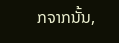ກຈາກນັ້ນ,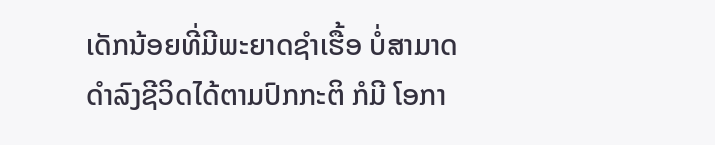ເດັກນ້ອຍທີ່ມີພະຍາດຊໍາເຮື້ອ ບໍ່ສາມາດດໍາລົງຊີວິດໄດ້ຕາມປົກກະຕິ ກໍມີ ໂອກາ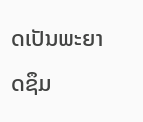ດເປັນພະຍາດຊຶມ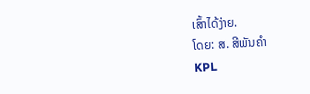ເສົ້າໄດ້ງ່າຍ.
ໂດຍ: ສ. ສີພັນຄຳ
KPL